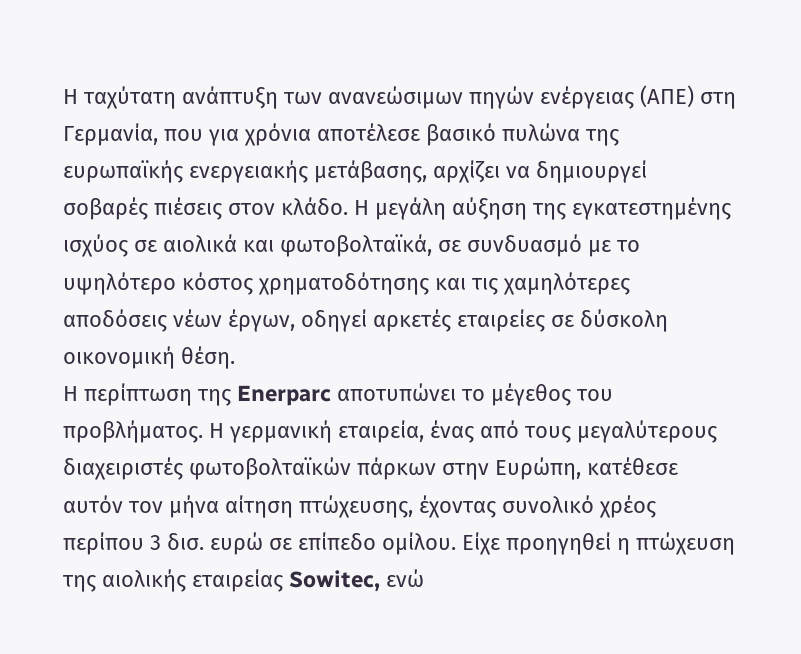Η ταχύτατη ανάπτυξη των ανανεώσιμων πηγών ενέργειας (ΑΠΕ) στη Γερμανία, που για χρόνια αποτέλεσε βασικό πυλώνα της ευρωπαϊκής ενεργειακής μετάβασης, αρχίζει να δημιουργεί σοβαρές πιέσεις στον κλάδο. Η μεγάλη αύξηση της εγκατεστημένης ισχύος σε αιολικά και φωτοβολταϊκά, σε συνδυασμό με το υψηλότερο κόστος χρηματοδότησης και τις χαμηλότερες αποδόσεις νέων έργων, οδηγεί αρκετές εταιρείες σε δύσκολη οικονομική θέση.
Η περίπτωση της Enerparc αποτυπώνει το μέγεθος του προβλήματος. Η γερμανική εταιρεία, ένας από τους μεγαλύτερους διαχειριστές φωτοβολταϊκών πάρκων στην Ευρώπη, κατέθεσε αυτόν τον μήνα αίτηση πτώχευσης, έχοντας συνολικό χρέος περίπου 3 δισ. ευρώ σε επίπεδο ομίλου. Είχε προηγηθεί η πτώχευση της αιολικής εταιρείας Sowitec, ενώ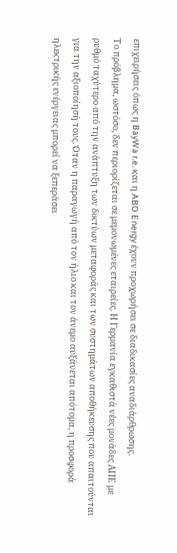επιχειρήσεις όπως η BayWa r.e. και η ABO Energy έχουν προχωρήσει σε διαδικασίες αναδιάρθρωσης.
Το πρόβλημα, ωστόσο, δεν περιορίζεται σε μεμονωμένες εταιρείες. Η Γερμανία εγκαθιστά νέες μονάδες ΑΠΕ με ρυθμό ταχύτερο από την ανάπτυξη των δικτύων μεταφοράς και των συστημάτων αποθήκευσης που απαιτούνται για την αξιοποίησή τους. Όταν η παραγωγή από τον ήλιο και τον άνεμο αυξάνεται απότομα, η προσφορά ηλεκτρικής ενέργειας μπορεί να ξεπεράσει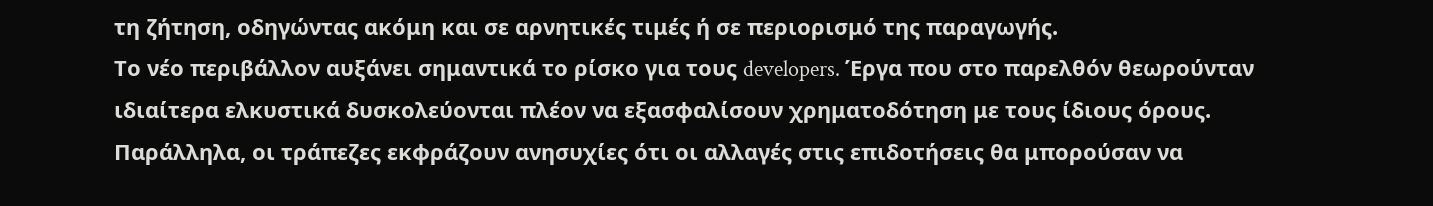τη ζήτηση, οδηγώντας ακόμη και σε αρνητικές τιμές ή σε περιορισμό της παραγωγής.
Το νέο περιβάλλον αυξάνει σημαντικά το ρίσκο για τους developers. Έργα που στο παρελθόν θεωρούνταν ιδιαίτερα ελκυστικά δυσκολεύονται πλέον να εξασφαλίσουν χρηματοδότηση με τους ίδιους όρους. Παράλληλα, οι τράπεζες εκφράζουν ανησυχίες ότι οι αλλαγές στις επιδοτήσεις θα μπορούσαν να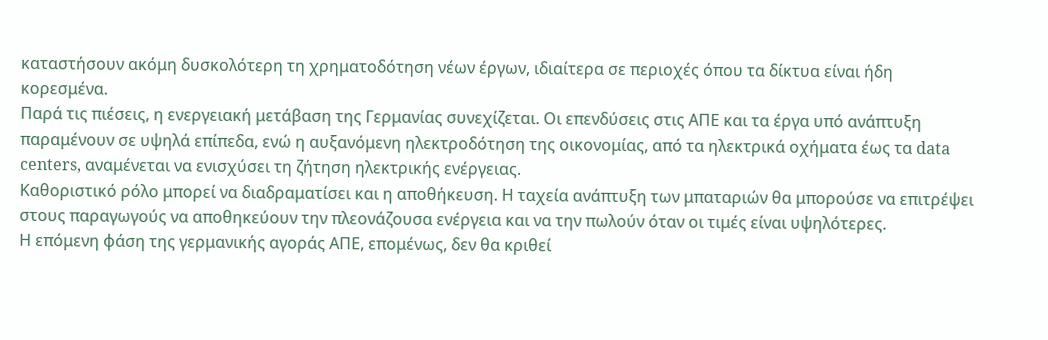καταστήσουν ακόμη δυσκολότερη τη χρηματοδότηση νέων έργων, ιδιαίτερα σε περιοχές όπου τα δίκτυα είναι ήδη κορεσμένα.
Παρά τις πιέσεις, η ενεργειακή μετάβαση της Γερμανίας συνεχίζεται. Οι επενδύσεις στις ΑΠΕ και τα έργα υπό ανάπτυξη παραμένουν σε υψηλά επίπεδα, ενώ η αυξανόμενη ηλεκτροδότηση της οικονομίας, από τα ηλεκτρικά οχήματα έως τα data centers, αναμένεται να ενισχύσει τη ζήτηση ηλεκτρικής ενέργειας.
Καθοριστικό ρόλο μπορεί να διαδραματίσει και η αποθήκευση. Η ταχεία ανάπτυξη των μπαταριών θα μπορούσε να επιτρέψει στους παραγωγούς να αποθηκεύουν την πλεονάζουσα ενέργεια και να την πωλούν όταν οι τιμές είναι υψηλότερες.
Η επόμενη φάση της γερμανικής αγοράς ΑΠΕ, επομένως, δεν θα κριθεί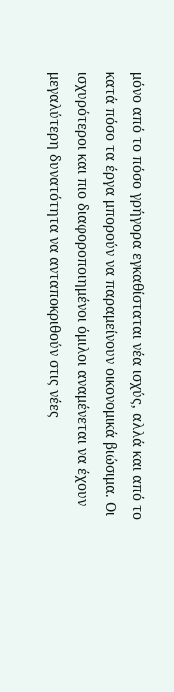μόνο από το πόσο γρήγορα εγκαθίσταται νέα ισχύς, αλλά και από το κατά πόσο τα έργα μπορούν να παραμείνουν οικονομικά βιώσιμα. Οι ισχυρότεροι και πιο διαφοροποιημένοι όμιλοι αναμένεται να έχουν μεγαλύτερη δυνατότητα να ανταποκριθούν στις νέες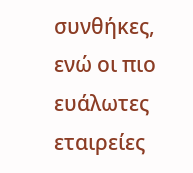συνθήκες, ενώ οι πιο ευάλωτες εταιρείες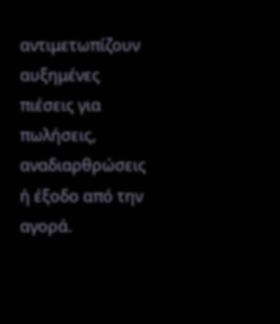αντιμετωπίζουν αυξημένες πιέσεις για πωλήσεις, αναδιαρθρώσεις ή έξοδο από την αγορά.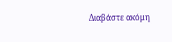Διαβάστε ακόμη